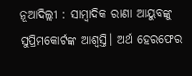ନୂଆଦିଲ୍ଲୀ : ସାମ୍ବାଦିକ ରାଣା ଆୟୁବଙ୍କୁ ସୁପ୍ରିମକୋର୍ଟଙ୍କ ଆଶ୍ୱସ୍ତି। ଅର୍ଥ ହେରଫେର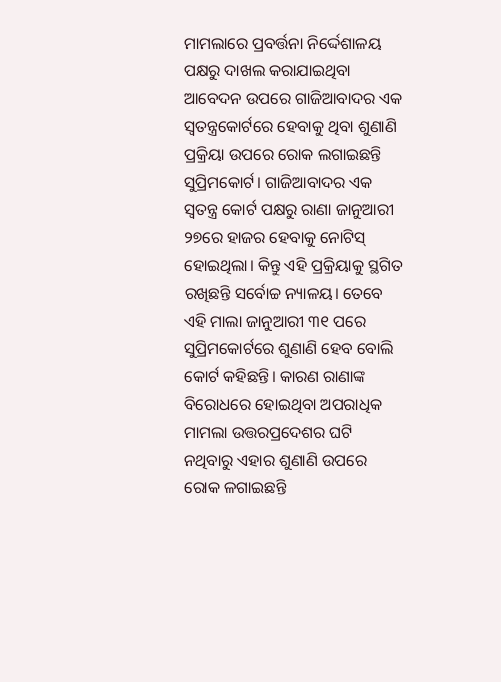ମାମଲାରେ ପ୍ରବର୍ତ୍ତନା ନିର୍ଦ୍ଦେଶାଳୟ ପକ୍ଷରୁ ଦାଖଲ କରାଯାଇଥିବା ଆବେଦନ ଉପରେ ଗାଜିଆବାଦର ଏକ ସ୍ୱତନ୍ତ୍ରକୋର୍ଟରେ ହେବାକୁ ଥିବା ଶୁଣାଣି ପ୍ରକ୍ରିୟା ଉପରେ ରୋକ ଲଗାଇଛନ୍ତି ସୁପ୍ରିମକୋର୍ଟ। ଗାଜିଆବାଦର ଏକ ସ୍ୱତନ୍ତ୍ର କୋର୍ଟ ପକ୍ଷରୁ ରାଣା ଜାନୁଆରୀ ୨୭ରେ ହାଜର ହେବାକୁ ନୋଟିସ୍ ହୋଇଥିଲା। କିନ୍ତୁ ଏହି ପ୍ରକ୍ରିୟାକୁ ସ୍ଥଗିତ ରଖିଛନ୍ତି ସର୍ବୋଚ୍ଚ ନ୍ୟାଳୟ। ତେବେ ଏହି ମାଲା ଜାନୁଆରୀ ୩୧ ପରେ ସୁପ୍ରିମକୋର୍ଟରେ ଶୁଣାଣି ହେବ ବୋଲି କୋର୍ଟ କହିଛନ୍ତି। କାରଣ ରାଣାଙ୍କ ବିରୋଧରେ ହୋଇଥିବା ଅପରାଧିକ ମାମଲା ଉତ୍ତରପ୍ରଦେଶର ଘଟି ନଥିବାରୁ ଏହାର ଶୁଣାଣି ଉପରେ ରୋକ ଳଗାଇଛନ୍ତି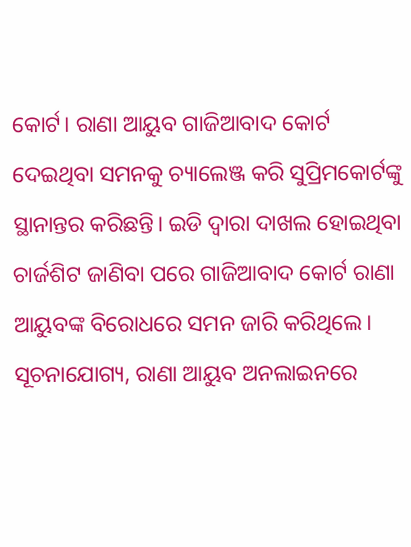କୋର୍ଟ। ରାଣା ଆୟୁବ ଗାଜିଆବାଦ କୋର୍ଟ ଦେଇଥିବା ସମନକୁ ଚ୍ୟାଲେଞ୍ଜ କରି ସୁପ୍ରିମକୋର୍ଟଙ୍କୁ ସ୍ଥାନାନ୍ତର କରିଛନ୍ତି। ଇଡି ଦ୍ୱାରା ଦାଖଲ ହୋଇଥିବା ଚାର୍ଜଶିଟ ଜାଣିବା ପରେ ଗାଜିଆବାଦ କୋର୍ଟ ରାଣା ଆୟୁବଙ୍କ ବିରୋଧରେ ସମନ ଜାରି କରିଥିଲେ।
ସୂଚନାଯୋଗ୍ୟ, ରାଣା ଆୟୁବ ଅନଲାଇନରେ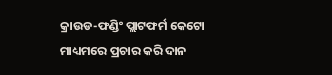କ୍ରାଉଡ-ଫଣ୍ଡିଂ ପ୍ଲାଟଫର୍ମ କେଟୋ ମାଧ୍ୟମରେ ପ୍ରଚାର କରି ଦାନ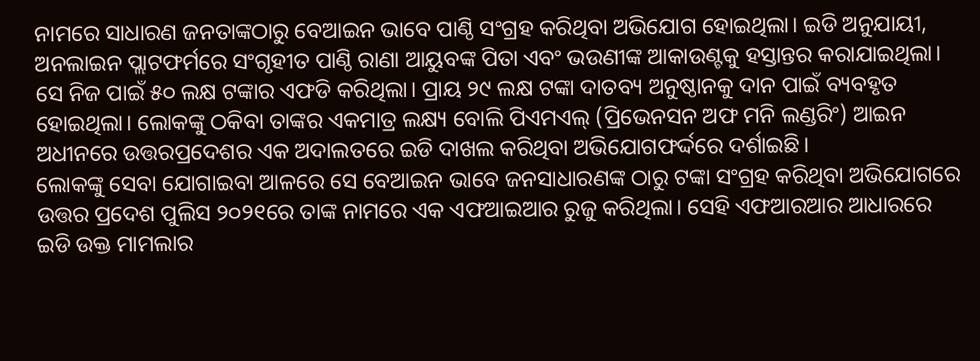ନାମରେ ସାଧାରଣ ଜନତାଙ୍କଠାରୁ ବେଆଇନ ଭାବେ ପାଣ୍ଠି ସଂଗ୍ରହ କରିଥିବା ଅଭିଯୋଗ ହୋଇଥିଲା। ଇଡି ଅନୁଯାୟୀ, ଅନଲାଇନ ପ୍ଲାଟଫର୍ମରେ ସଂଗୃହୀତ ପାଣ୍ଠି ରାଣା ଆୟୁବଙ୍କ ପିତା ଏବଂ ଭଉଣୀଙ୍କ ଆକାଉଣ୍ଟକୁ ହସ୍ତାନ୍ତର କରାଯାଇଥିଲା। ସେ ନିଜ ପାଇଁ ୫୦ ଲକ୍ଷ ଟଙ୍କାର ଏଫଡି କରିଥିଲା। ପ୍ରାୟ ୨୯ ଲକ୍ଷ ଟଙ୍କା ଦାତବ୍ୟ ଅନୁଷ୍ଠାନକୁ ଦାନ ପାଇଁ ବ୍ୟବହୃତ ହୋଇଥିଲା। ଲୋକଙ୍କୁ ଠକିବା ତାଙ୍କର ଏକମାତ୍ର ଲକ୍ଷ୍ୟ ବୋଲି ପିଏମଏଲ୍ (ପ୍ରିଭେନସନ ଅଫ ମନି ଲଣ୍ଡରିଂ) ଆଇନ ଅଧୀନରେ ଉତ୍ତରପ୍ରଦେଶର ଏକ ଅଦାଲତରେ ଇଡି ଦାଖଲ କରିଥିବା ଅଭିଯୋଗଫର୍ଦ୍ଦରେ ଦର୍ଶାଇଛି।
ଲୋକଙ୍କୁ ସେବା ଯୋଗାଇବା ଆଳରେ ସେ ବେଆଇନ ଭାବେ ଜନସାଧାରଣଙ୍କ ଠାରୁ ଟଙ୍କା ସଂଗ୍ରହ କରିଥିବା ଅଭିଯୋଗରେ ଉତ୍ତର ପ୍ରଦେଶ ପୁଲିସ ୨୦୨୧ରେ ତାଙ୍କ ନାମରେ ଏକ ଏଫଆଇଆର ରୁଜୁ କରିଥିଲା। ସେହି ଏଫଆରଆର ଆଧାରରେ ଇଡି ଉକ୍ତ ମାମଲାର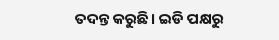ତଦନ୍ତ କରୁଛି। ଇଡି ପକ୍ଷରୁ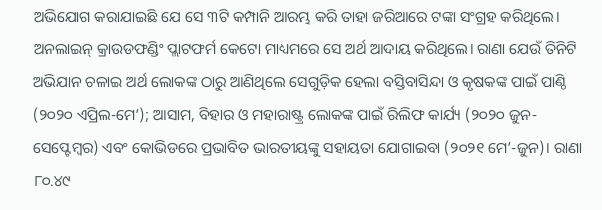ଅଭିଯୋଗ କରାଯାଇଛି ଯେ ସେ ୩ଟି କମ୍ପାନି ଆରମ୍ଭ କରି ତାହା ଜରିଆରେ ଟଙ୍କା ସଂଗ୍ରହ କରିଥିଲେ। ଅନଲାଇନ୍ କ୍ରାଉଡଫଣ୍ଡିଂ ପ୍ଲାଟଫର୍ମ କେଟୋ ମାଧ୍ୟମରେ ସେ ଅର୍ଥ ଆଦାୟ କରିଥିଲେ। ରାଣା ଯେଉଁ ତିନିଟି ଅଭିଯାନ ଚଳାଇ ଅର୍ଥ ଲୋକଙ୍କ ଠାରୁ ଆଣିଥିଲେ ସେଗୁଡ଼ିକ ହେଲା ବସ୍ତିବାସିନ୍ଦା ଓ କୃଷକଙ୍କ ପାଇଁ ପାଣ୍ଠି (୨୦୨୦ ଏପ୍ରିଲ-ମେ’); ଆସାମ, ବିହାର ଓ ମହାରାଷ୍ଟ୍ର ଲୋକଙ୍କ ପାଇଁ ରିଲିଫ କାର୍ଯ୍ୟ (୨୦୨୦ ଜୁନ-ସେପ୍ଟେମ୍ବର) ଏବଂ କୋଭିଡରେ ପ୍ରଭାବିତ ଭାରତୀୟଙ୍କୁ ସହାୟତା ଯୋଗାଇବା (୨୦୨୧ ମେ’-ଜୁନ)। ରାଣା ୮୦.୪୯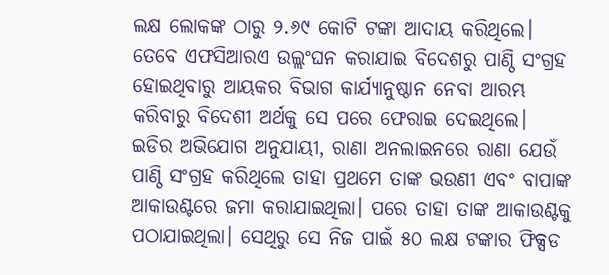ଲକ୍ଷ ଲୋକଙ୍କ ଠାରୁ ୨.୬୯ କୋଟି ଟଙ୍କା ଆଦାୟ କରିଥିଲେ। ତେବେ ଏଫସିଆରଏ ଉଲ୍ଲଂଘନ କରାଯାଇ ବିଦେଶରୁ ପାଣ୍ଠି ସଂଗ୍ରହ ହୋଇଥିବାରୁ ଆୟକର ବିଭାଗ କାର୍ଯ୍ୟାନୁଷ୍ଠାନ ନେବା ଆରମ୍ଭ କରିବାରୁ ବିଦେଶୀ ଅର୍ଥକୁ ସେ ପରେ ଫେରାଇ ଦେଇଥିଲେ।
ଇଡିର ଅଭିଯୋଗ ଅନୁଯାୟୀ, ରାଣା ଅନଲାଇନରେ ରାଣା ଯେଉଁ ପାଣ୍ଠି ସଂଗ୍ରହ କରିଥିଲେ ତାହା ପ୍ରଥମେ ତାଙ୍କ ଭଉଣୀ ଏବଂ ବାପାଙ୍କ ଆକାଉଣ୍ଟରେ ଜମା କରାଯାଇଥିଲା। ପରେ ତାହା ତାଙ୍କ ଆକାଉଣ୍ଟକୁ ପଠାଯାଇଥିଲା। ସେଥିରୁ ସେ ନିଜ ପାଇଁ ୫୦ ଲକ୍ଷ ଟଙ୍କାର ଫିକ୍ସଡ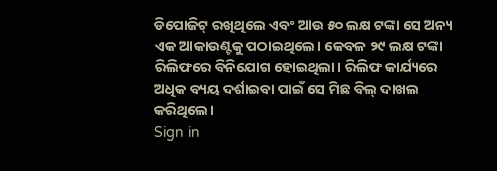ଡିପୋଜିଟ୍ ରଖିଥିଲେ ଏବଂ ଆଉ ୫୦ ଲକ୍ଷ ଟଙ୍କା ସେ ଅନ୍ୟ ଏକ ଆକାଉଣ୍ଟକୁ ପଠାଇଥିଲେ। କେବଳ ୨୯ ଲକ୍ଷ ଟଙ୍କା ରିଲିଫରେ ବିନିଯୋଗ ହୋଇଥିଲା। ରିଲିଫ କାର୍ଯ୍ୟରେ ଅଧିକ ବ୍ୟୟ ଦର୍ଶାଇବା ପାଇଁ ସେ ମିଛ ବିଲ୍ ଦାଖଲ କରିଥିଲେ।
Sign in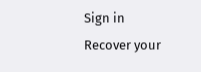Sign in
Recover your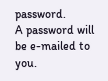password.
A password will be e-mailed to you.